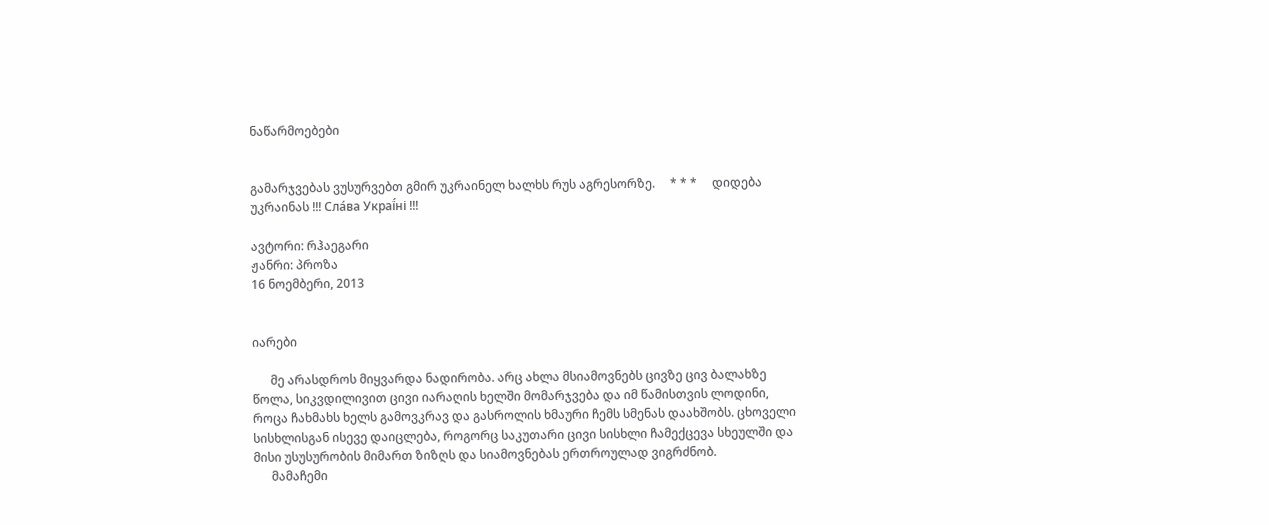ნაწარმოებები


გამარჯვებას ვუსურვებთ გმირ უკრაინელ ხალხს რუს აგრესორზე.     * * *     დიდება უკრაინას !!! Сла́ва Украї́ні !!!

ავტორი: რჰაეგარი
ჟანრი: პროზა
16 ნოემბერი, 2013


იარები

      მე არასდროს მიყვარდა ნადირობა. არც ახლა მსიამოვნებს ცივზე ცივ ბალახზე წოლა, სიკვდილივით ცივი იარაღის ხელში მომარჯვება და იმ წამისთვის ლოდინი, როცა ჩახმახს ხელს გამოვკრავ და გასროლის ხმაური ჩემს სმენას დაახშობს. ცხოველი სისხლისგან ისევე დაიცლება, როგორც საკუთარი ცივი სისხლი ჩამექცევა სხეულში და მისი უსუსურობის მიმართ ზიზღს და სიამოვნებას ერთროულად ვიგრძნობ.
      მამაჩემი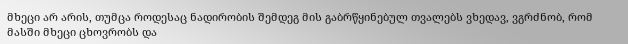მხეცი არ არის, თუმცა როდესაც ნადირობის შემდეგ მის გაბრწყინებულ თვალებს ვხედავ, ვგრძნობ, რომ მასში მხეცი ცხოვრობს და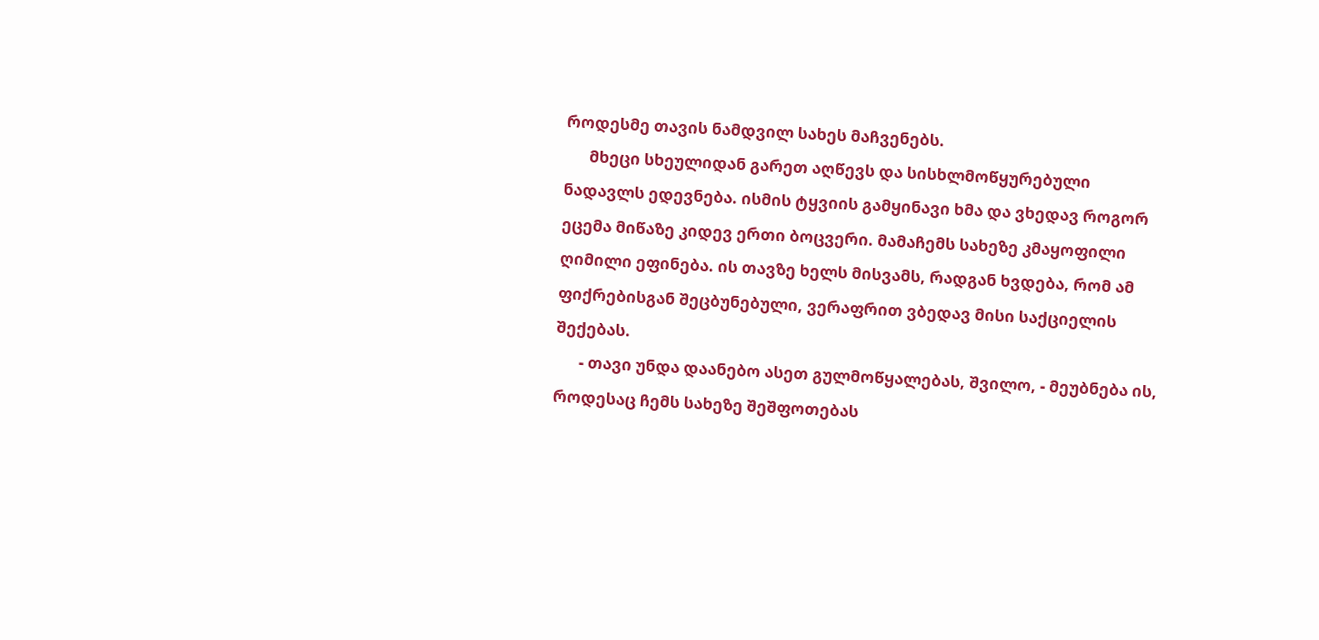როდესმე თავის ნამდვილ სახეს მაჩვენებს.
      მხეცი სხეულიდან გარეთ აღწევს და სისხლმოწყურებული ნადავლს ედევნება. ისმის ტყვიის გამყინავი ხმა და ვხედავ როგორ ეცემა მიწაზე კიდევ ერთი ბოცვერი. მამაჩემს სახეზე კმაყოფილი ღიმილი ეფინება. ის თავზე ხელს მისვამს, რადგან ხვდება, რომ ამ ფიქრებისგან შეცბუნებული, ვერაფრით ვბედავ მისი საქციელის შექებას.
      - თავი უნდა დაანებო ასეთ გულმოწყალებას, შვილო, - მეუბნება ის, როდესაც ჩემს სახეზე შეშფოთებას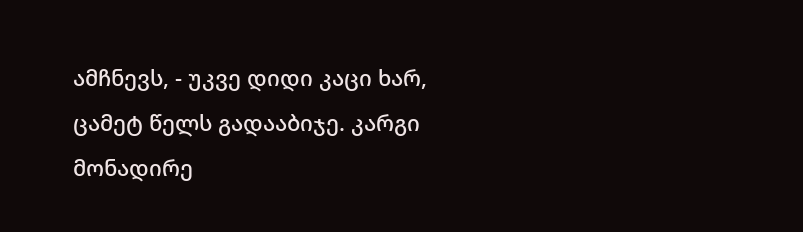ამჩნევს, - უკვე დიდი კაცი ხარ, ცამეტ წელს გადააბიჯე. კარგი მონადირე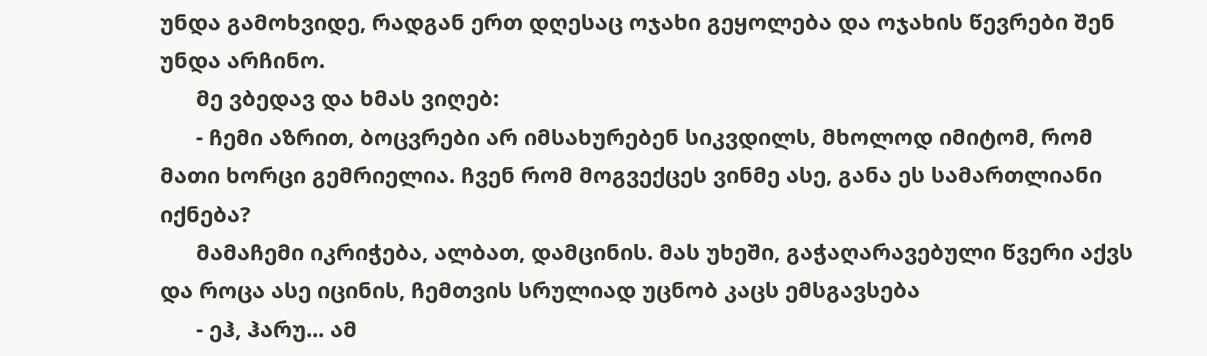უნდა გამოხვიდე, რადგან ერთ დღესაც ოჯახი გეყოლება და ოჯახის წევრები შენ უნდა არჩინო.
      მე ვბედავ და ხმას ვიღებ:
      - ჩემი აზრით, ბოცვრები არ იმსახურებენ სიკვდილს, მხოლოდ იმიტომ, რომ მათი ხორცი გემრიელია. ჩვენ რომ მოგვექცეს ვინმე ასე, განა ეს სამართლიანი იქნება?
      მამაჩემი იკრიჭება, ალბათ, დამცინის. მას უხეში, გაჭაღარავებული წვერი აქვს და როცა ასე იცინის, ჩემთვის სრულიად უცნობ კაცს ემსგავსება
      - ეჰ, ჰარუ... ამ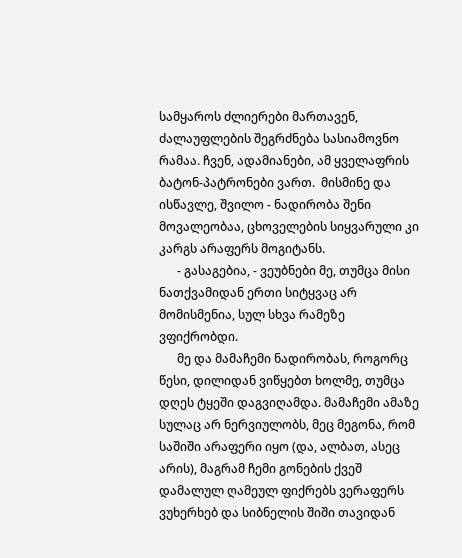სამყაროს ძლიერები მართავენ, ძალაუფლების შეგრძნება სასიამოვნო რამაა. ჩვენ, ადამიანები, ამ ყველაფრის ბატონ-პატრონები ვართ.  მისმინე და ისწავლე, შვილო - ნადირობა შენი მოვალეობაა, ცხოველების სიყვარული კი კარგს არაფერს მოგიტანს.
      - გასაგებია, - ვეუბნები მე, თუმცა მისი ნათქვამიდან ერთი სიტყვაც არ მომისმენია, სულ სხვა რამეზე ვფიქრობდი.
      მე და მამაჩემი ნადირობას, როგორც წესი, დილიდან ვიწყებთ ხოლმე, თუმცა დღეს ტყეში დაგვიღამდა. მამაჩემი ამაზე სულაც არ ნერვიულობს, მეც მეგონა, რომ საშიში არაფერი იყო (და, ალბათ, ასეც არის), მაგრამ ჩემი გონების ქვეშ დამალულ ღამეულ ფიქრებს ვერაფერს ვუხერხებ და სიბნელის შიში თავიდან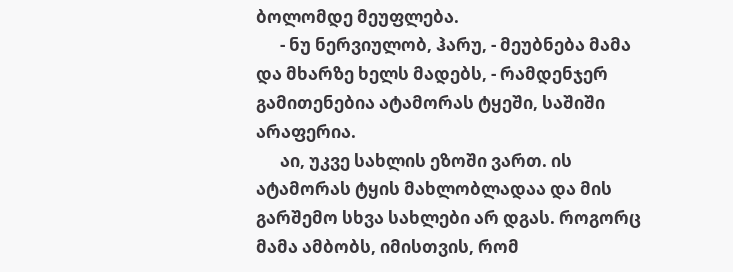ბოლომდე მეუფლება.
      - ნუ ნერვიულობ, ჰარუ, - მეუბნება მამა და მხარზე ხელს მადებს, - რამდენჯერ გამითენებია ატამორას ტყეში, საშიში არაფერია.
      აი, უკვე სახლის ეზოში ვართ. ის ატამორას ტყის მახლობლადაა და მის გარშემო სხვა სახლები არ დგას. როგორც მამა ამბობს, იმისთვის, რომ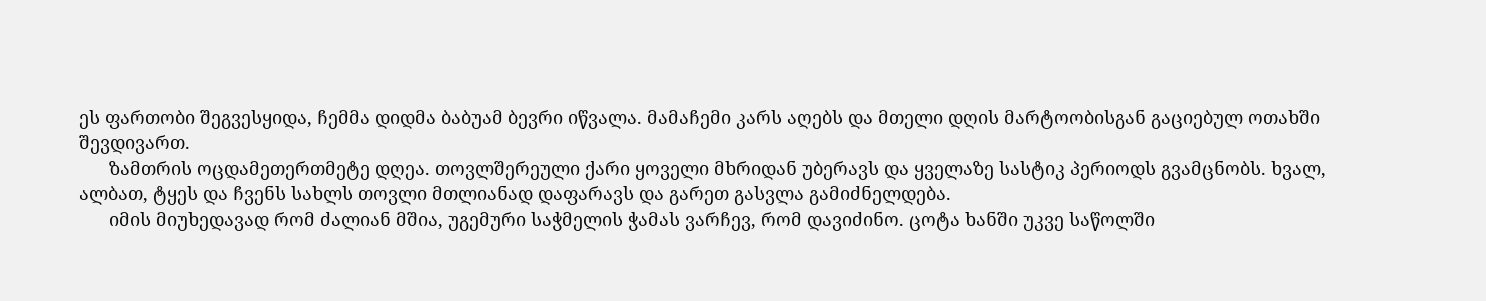ეს ფართობი შეგვესყიდა, ჩემმა დიდმა ბაბუამ ბევრი იწვალა. მამაჩემი კარს აღებს და მთელი დღის მარტოობისგან გაციებულ ოთახში შევდივართ.
      ზამთრის ოცდამეთერთმეტე დღეა. თოვლშერეული ქარი ყოველი მხრიდან უბერავს და ყველაზე სასტიკ პერიოდს გვამცნობს. ხვალ, ალბათ, ტყეს და ჩვენს სახლს თოვლი მთლიანად დაფარავს და გარეთ გასვლა გამიძნელდება.
      იმის მიუხედავად რომ ძალიან მშია, უგემური საჭმელის ჭამას ვარჩევ, რომ დავიძინო. ცოტა ხანში უკვე საწოლში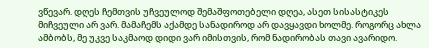ვწევარ. დღეს ჩემთვის უჩვეულოდ შემაშფოთებელი დღეა, ასეთ სისასტიკეს მიჩვეული არ ვარ. მამაჩემს აქამდე სანადიროდ არ დავყავდი ხოლმე. როგორც ახლა ამბობს, მე უკვე საკმაოდ დიდი ვარ იმისთვის, რომ ნადირობას თავი ავარიდო.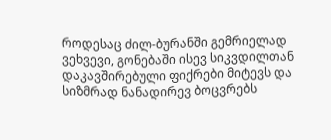როდესაც ძილ-ბურანში გემრიელად ვეხვევი, გონებაში ისევ სიკვდილთან დაკავშირებული ფიქრები მიტევს და სიზმრად ნანადირევ ბოცვრებს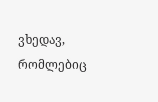ვხედავ, რომლებიც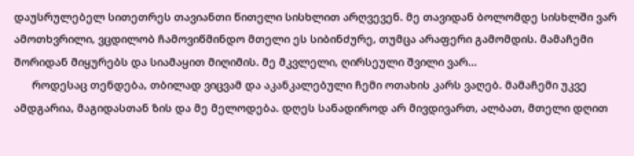დაუსრულებელ სითეთრეს თავიანთი წითელი სისხლით არღვევენ. მე თავიდან ბოლომდე სისხლში ვარ ამოთხვრილი, ვცდილობ ჩამოვიწმინდო მთელი ეს სიბინძურე, თუმცა არაფერი გამომდის. მამაჩემი შორიდან მიყურებს და სიამაყით მიღიმის. მე მკვლელი, ღირსეული შვილი ვარ...
      როდესაც თენდება, თბილად ვიცვამ და აკანკალებული ჩემი ოთახის კარს ვაღებ. მამაჩემი უკვე ამდგარია, მაგიდასთან ზის და მე მელოდება. დღეს სანადიროდ არ მივდივართ, ალბათ, მთელი დღით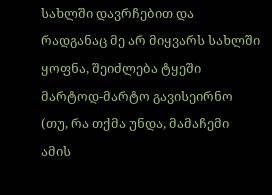სახლში დავრჩებით და რადგანაც მე არ მიყვარს სახლში ყოფნა, შეიძლება ტყეში მარტოდ-მარტო გავისეირნო (თუ, რა თქმა უნდა, მამაჩემი ამის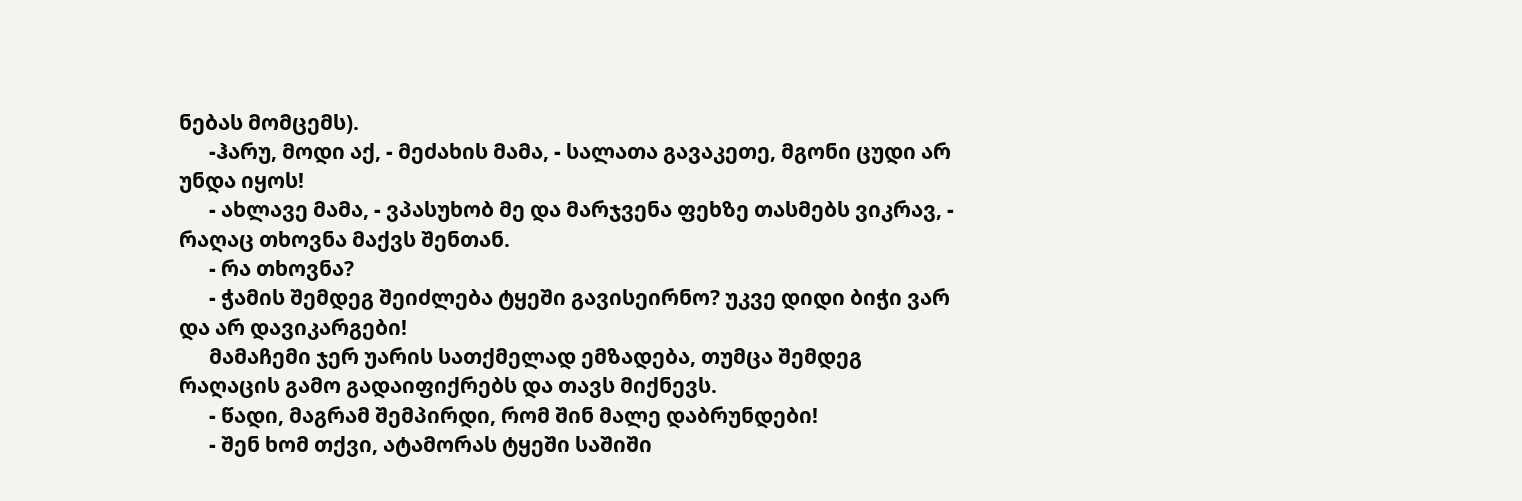ნებას მომცემს).
      -ჰარუ, მოდი აქ, - მეძახის მამა, - სალათა გავაკეთე, მგონი ცუდი არ უნდა იყოს!
      - ახლავე მამა, - ვპასუხობ მე და მარჯვენა ფეხზე თასმებს ვიკრავ, - რაღაც თხოვნა მაქვს შენთან.
      - რა თხოვნა?
      - ჭამის შემდეგ შეიძლება ტყეში გავისეირნო? უკვე დიდი ბიჭი ვარ და არ დავიკარგები!
      მამაჩემი ჯერ უარის სათქმელად ემზადება, თუმცა შემდეგ რაღაცის გამო გადაიფიქრებს და თავს მიქნევს.
      - წადი, მაგრამ შემპირდი, რომ შინ მალე დაბრუნდები!
      - შენ ხომ თქვი, ატამორას ტყეში საშიში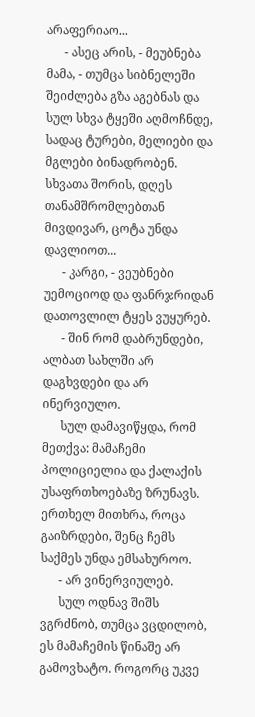არაფერიაო...
      - ასეც არის, - მეუბნება მამა, - თუმცა სიბნელეში შეიძლება გზა აგებნას და სულ სხვა ტყეში აღმოჩნდე, სადაც ტურები, მელიები და მგლები ბინადრობენ. სხვათა შორის, დღეს თანამშრომლებთან  მივდივარ, ცოტა უნდა დავლიოთ...
      - კარგი, - ვეუბნები უემოციოდ და ფანრჯრიდან დათოვლილ ტყეს ვუყურებ.
      - შინ რომ დაბრუნდები, ალბათ სახლში არ დაგხვდები და არ ინერვიულო.
      სულ დამავიწყდა, რომ მეთქვა: მამაჩემი პოლიციელია და ქალაქის უსაფრთხოებაზე ზრუნავს. ერთხელ მითხრა, როცა გაიზრდები, შენც ჩემს საქმეს უნდა ემსახუროო.
      - არ ვინერვიულებ.
      სულ ოდნავ შიშს ვგრძნობ, თუმცა ვცდილობ, ეს მამაჩემის წინაშე არ გამოვხატო. როგორც უკვე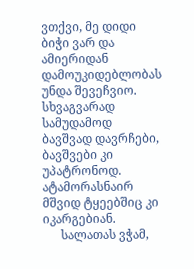ვთქვი, მე დიდი ბიჭი ვარ და ამიერიდან დამოუკიდებლობას უნდა შევეჩვიო. სხვაგვარად სამუდამოდ ბავშვად დავრჩები, ბავშვები კი უპატრონოდ. ატამორასნაირ მშვიდ ტყეებშიც კი იკარგებიან.
      სალათას ვჭამ,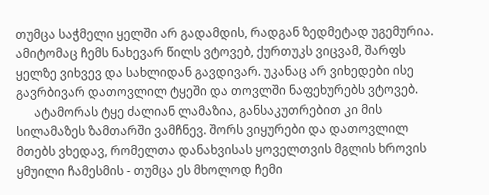თუმცა საჭმელი ყელში არ გადამდის, რადგან ზედმეტად უგემურია. ამიტომაც ჩემს ნახევარ წილს ვტოვებ, ქურთუკს ვიცვამ, შარფს ყელზე ვიხვევ და სახლიდან გავდივარ. უკანაც არ ვიხედები ისე გავრბივარ დათოვლილ ტყეში და თოვლში ნაფეხურებს ვტოვებ.
      ატამორას ტყე ძალიან ლამაზია, განსაკუთრებით კი მის სილამაზეს ზამთარში ვამჩნევ. შორს ვიყურები და დათოვლილ მთებს ვხედავ, რომელთა დანახვისას ყოველთვის მგლის ხროვის ყმუილი ჩამესმის - თუმცა ეს მხოლოდ ჩემი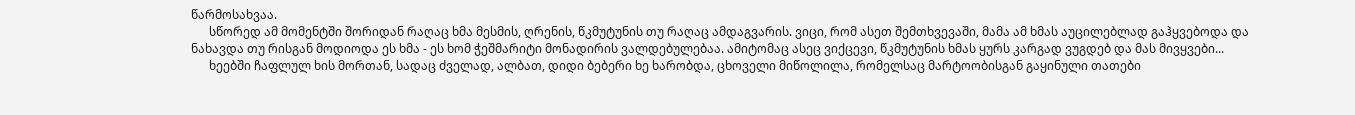წარმოსახვაა.
      სწორედ ამ მომენტში შორიდან რაღაც ხმა მესმის, ღრენის, წკმუტუნის თუ რაღაც ამდაგვარის. ვიცი, რომ ასეთ შემთხვევაში, მამა ამ ხმას აუცილებლად გაჰყვებოდა და ნახავდა თუ რისგან მოდიოდა ეს ხმა - ეს ხომ ჭეშმარიტი მონადირის ვალდებულებაა. ამიტომაც ასეც ვიქცევი, წკმუტუნის ხმას ყურს კარგად ვუგდებ და მას მივყვები...
      ხეებში ჩაფლულ ხის მორთან, სადაც ძველად, ალბათ, დიდი ბებერი ხე ხარობდა, ცხოველი მიწოლილა, რომელსაც მარტოობისგან გაყინული თათები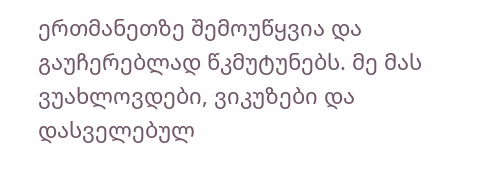ერთმანეთზე შემოუწყვია და გაუჩერებლად წკმუტუნებს. მე მას ვუახლოვდები, ვიკუზები და დასველებულ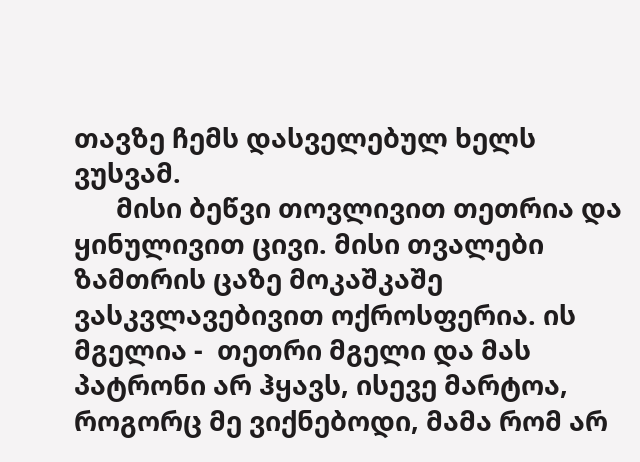თავზე ჩემს დასველებულ ხელს ვუსვამ.
      მისი ბეწვი თოვლივით თეთრია და ყინულივით ცივი. მისი თვალები ზამთრის ცაზე მოკაშკაშე ვასკვლავებივით ოქროსფერია. ის მგელია -  თეთრი მგელი და მას პატრონი არ ჰყავს, ისევე მარტოა, როგორც მე ვიქნებოდი, მამა რომ არ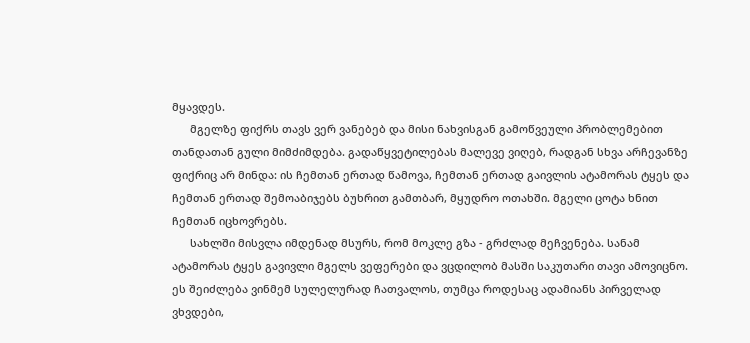მყავდეს.
      მგელზე ფიქრს თავს ვერ ვანებებ და მისი ნახვისგან გამოწვეული პრობლემებით თანდათან გული მიმძიმდება. გადაწყვეტილებას მალევე ვიღებ, რადგან სხვა არჩევანზე ფიქრიც არ მინდა: ის ჩემთან ერთად წამოვა, ჩემთან ერთად გაივლის ატამორას ტყეს და ჩემთან ერთად შემოაბიჯებს ბუხრით გამთბარ, მყუდრო ოთახში. მგელი ცოტა ხნით ჩემთან იცხოვრებს.
      სახლში მისვლა იმდენად მსურს, რომ მოკლე გზა - გრძლად მეჩვენება. სანამ ატამორას ტყეს გავივლი მგელს ვეფერები და ვცდილობ მასში საკუთარი თავი ამოვიცნო. ეს შეიძლება ვინმემ სულელურად ჩათვალოს, თუმცა როდესაც ადამიანს პირველად ვხვდები,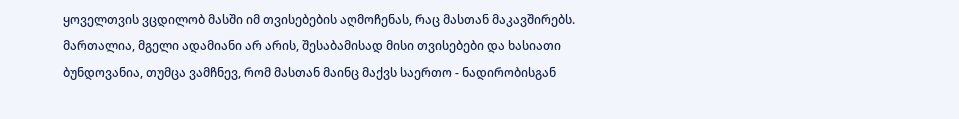ყოველთვის ვცდილობ მასში იმ თვისებების აღმოჩენას, რაც მასთან მაკავშირებს. მართალია, მგელი ადამიანი არ არის, შესაბამისად მისი თვისებები და ხასიათი ბუნდოვანია, თუმცა ვამჩნევ, რომ მასთან მაინც მაქვს საერთო - ნადირობისგან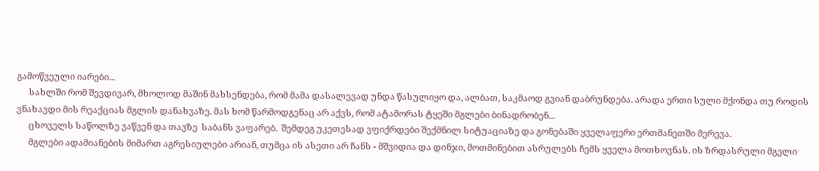გამოწვეული იარები...
      სახლში რომ შევდივარ, მხოლოდ მაშინ მახსენდება, რომ მამა დასალევად უნდა წასულიყო და, ალბათ, საკმაოდ გვიან დაბრუნდება. არადა ერთი სული მქონდა თუ როდის ვნახავდი მის რეაქციას მგლის დანახვაზე. მას ხომ წარმოდგენაც არ აქვს, რომ ატამორას ტყეში მგლები ბინადრობენ...
      ცხოველს საწოლზე ვაწვენ და თავზე  საბანს ვაფარებ.  შემდეგ უკეთესად ვფიქრდები შექმნილ სიტუაციაზე და გონებაში ყველაფერი ერთმანეთში მერევა.
      მგლები ადამიანების მიმართ აგრესიულები არიან, თუმცა ის ასეთი არ ჩანს - მშვიდია და დინჯი, მოთმინებით ასრულებს ჩემს ყველა მოთხოვნას. ის ზრდასრული მგელი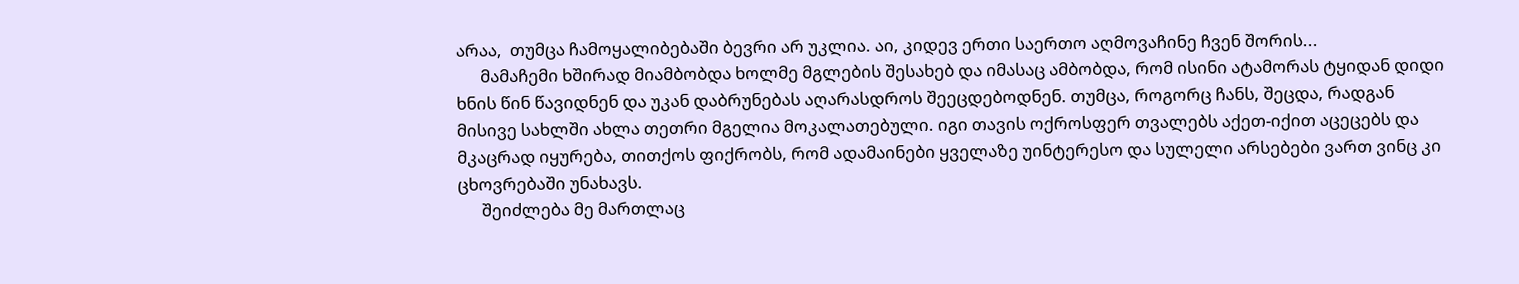არაა,  თუმცა ჩამოყალიბებაში ბევრი არ უკლია. აი, კიდევ ერთი საერთო აღმოვაჩინე ჩვენ შორის...
      მამაჩემი ხშირად მიამბობდა ხოლმე მგლების შესახებ და იმასაც ამბობდა, რომ ისინი ატამორას ტყიდან დიდი ხნის წინ წავიდნენ და უკან დაბრუნებას აღარასდროს შეეცდებოდნენ. თუმცა, როგორც ჩანს, შეცდა, რადგან მისივე სახლში ახლა თეთრი მგელია მოკალათებული. იგი თავის ოქროსფერ თვალებს აქეთ-იქით აცეცებს და მკაცრად იყურება, თითქოს ფიქრობს, რომ ადამაინები ყველაზე უინტერესო და სულელი არსებები ვართ ვინც კი ცხოვრებაში უნახავს.
      შეიძლება მე მართლაც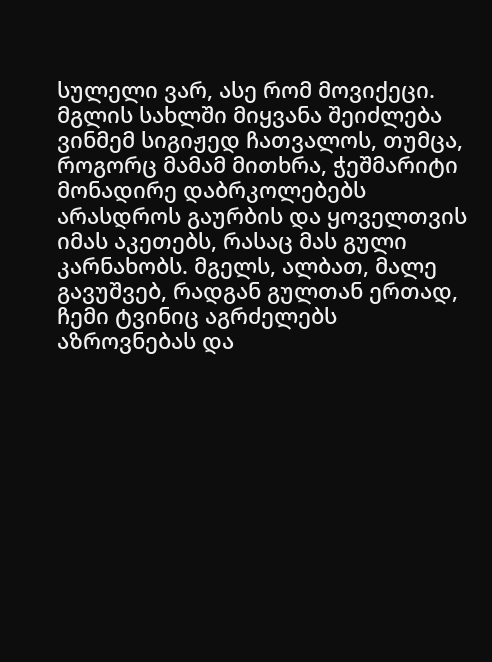სულელი ვარ, ასე რომ მოვიქეცი. მგლის სახლში მიყვანა შეიძლება ვინმემ სიგიჟედ ჩათვალოს, თუმცა, როგორც მამამ მითხრა, ჭეშმარიტი მონადირე დაბრკოლებებს არასდროს გაურბის და ყოველთვის იმას აკეთებს, რასაც მას გული კარნახობს. მგელს, ალბათ, მალე გავუშვებ, რადგან გულთან ერთად, ჩემი ტვინიც აგრძელებს აზროვნებას და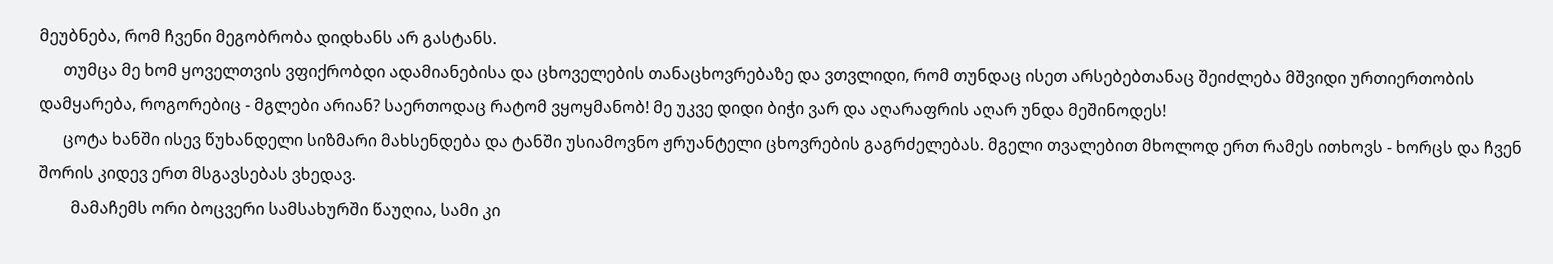მეუბნება, რომ ჩვენი მეგობრობა დიდხანს არ გასტანს.
      თუმცა მე ხომ ყოველთვის ვფიქრობდი ადამიანებისა და ცხოველების თანაცხოვრებაზე და ვთვლიდი, რომ თუნდაც ისეთ არსებებთანაც შეიძლება მშვიდი ურთიერთობის დამყარება, როგორებიც - მგლები არიან? საერთოდაც რატომ ვყოყმანობ! მე უკვე დიდი ბიჭი ვარ და აღარაფრის აღარ უნდა მეშინოდეს!
      ცოტა ხანში ისევ წუხანდელი სიზმარი მახსენდება და ტანში უსიამოვნო ჟრუანტელი ცხოვრების გაგრძელებას. მგელი თვალებით მხოლოდ ერთ რამეს ითხოვს - ხორცს და ჩვენ შორის კიდევ ერთ მსგავსებას ვხედავ.
        მამაჩემს ორი ბოცვერი სამსახურში წაუღია, სამი კი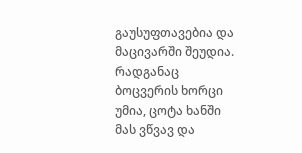გაუსუფთავებია და მაცივარში შეუდია. რადგანაც ბოცვერის ხორცი უმია, ცოტა ხანში მას ვწვავ და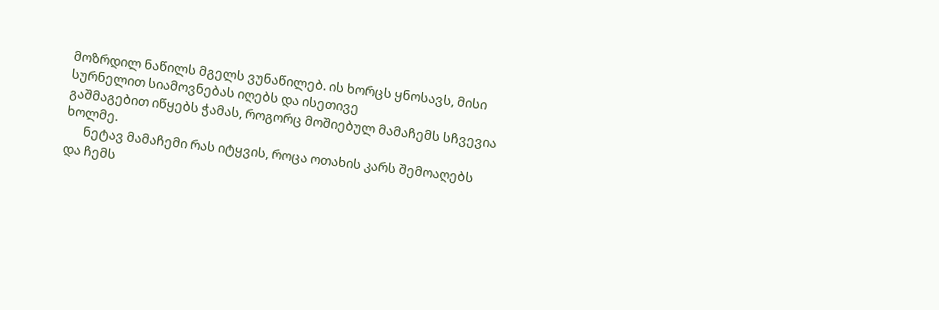მოზრდილ ნაწილს მგელს ვუნაწილებ. ის ხორცს ყნოსავს, მისი სურნელით სიამოვნებას იღებს და ისეთივე                                                                                                                                                                                                                                                                                                                                                                                      გაშმაგებით იწყებს ჭამას, როგორც მოშიებულ მამაჩემს სჩვევია ხოლმე.
      ნეტავ მამაჩემი რას იტყვის, როცა ოთახის კარს შემოაღებს და ჩემს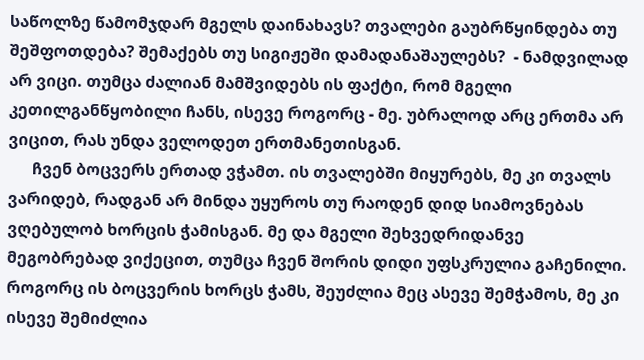საწოლზე წამომჯდარ მგელს დაინახავს? თვალები გაუბრწყინდება თუ შეშფოთდება? შემაქებს თუ სიგიჟეში დამადანაშაულებს?  - ნამდვილად არ ვიცი. თუმცა ძალიან მამშვიდებს ის ფაქტი, რომ მგელი კეთილგანწყობილი ჩანს, ისევე როგორც - მე. უბრალოდ არც ერთმა არ ვიცით, რას უნდა ველოდეთ ერთმანეთისგან.
      ჩვენ ბოცვერს ერთად ვჭამთ. ის თვალებში მიყურებს, მე კი თვალს ვარიდებ, რადგან არ მინდა უყუროს თუ რაოდენ დიდ სიამოვნებას ვღებულობ ხორცის ჭამისგან. მე და მგელი შეხვედრიდანვე მეგობრებად ვიქეცით, თუმცა ჩვენ შორის დიდი უფსკრულია გაჩენილი. როგორც ის ბოცვერის ხორცს ჭამს, შეუძლია მეც ასევე შემჭამოს, მე კი ისევე შემიძლია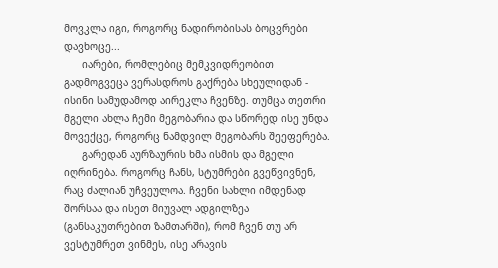მოვკლა იგი, როგორც ნადირობისას ბოცვრები დავხოცე...
      იარები, რომლებიც მემკვიდრეობით გადმოგვეცა ვერასდროს გაქრება სხეულიდან - ისინი სამუდამოდ აირეკლა ჩვენზე. თუმცა თეთრი მგელი ახლა ჩემი მეგობარია და სწორედ ისე უნდა მოვექცე, როგორც ნამდვილ მეგობარს შეეფერება.
      გარედან აურზაურის ხმა ისმის და მგელი იღრინება. როგორც ჩანს, სტუმრები გვეწვივნენ, რაც ძალიან უჩვეულოა. ჩვენი სახლი იმდენად შორსაა და ისეთ მიუვალ ადგილზეა (განსაკუთრებით ზამთარში), რომ ჩვენ თუ არ ვესტუმრეთ ვინმეს, ისე არავის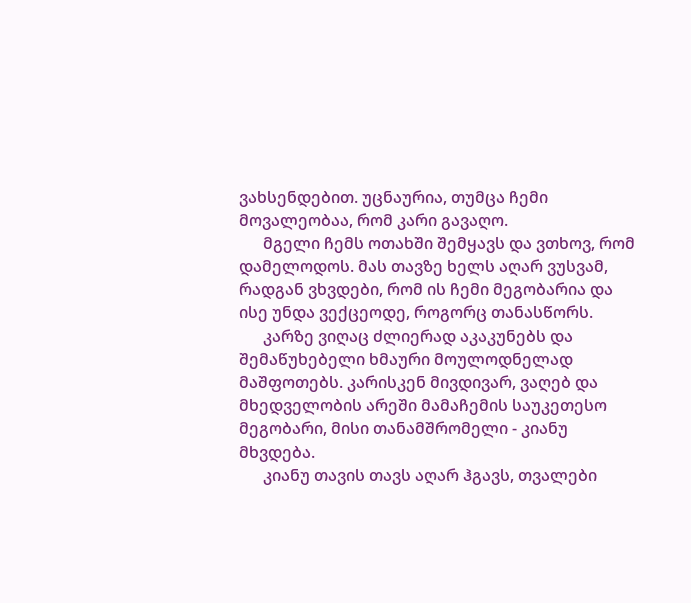ვახსენდებით. უცნაურია, თუმცა ჩემი მოვალეობაა, რომ კარი გავაღო.
      მგელი ჩემს ოთახში შემყავს და ვთხოვ, რომ დამელოდოს. მას თავზე ხელს აღარ ვუსვამ, რადგან ვხვდები, რომ ის ჩემი მეგობარია და ისე უნდა ვექცეოდე, როგორც თანასწორს.
      კარზე ვიღაც ძლიერად აკაკუნებს და შემაწუხებელი ხმაური მოულოდნელად მაშფოთებს. კარისკენ მივდივარ, ვაღებ და მხედველობის არეში მამაჩემის საუკეთესო                                                                                                                                                                                                                    მეგობარი, მისი თანამშრომელი - კიანუ მხვდება.
      კიანუ თავის თავს აღარ ჰგავს, თვალები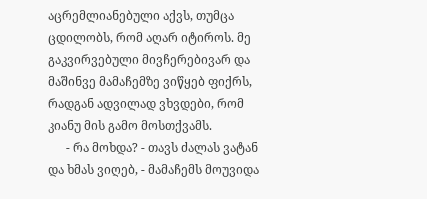აცრემლიანებული აქვს, თუმცა ცდილობს, რომ აღარ იტიროს. მე გაკვირვებული მივჩერებივარ და მაშინვე მამაჩემზე ვიწყებ ფიქრს, რადგან ადვილად ვხვდები, რომ კიანუ მის გამო მოსთქვამს.
      - რა მოხდა? - თავს ძალას ვატან და ხმას ვიღებ, - მამაჩემს მოუვიდა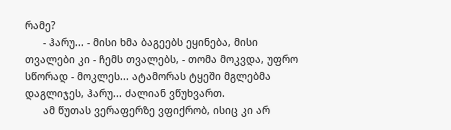რამე?
      - ჰარუ... - მისი ხმა ბაგეებს ეყინება, მისი თვალები კი - ჩემს თვალებს, - თომა მოკვდა, უფრო სწორად - მოკლეს... ატამორას ტყეში მგლებმა დაგლიჯეს, ჰარუ... ძალიან ვწუხვართ.
      ამ წუთას ვერაფერზე ვფიქრობ, ისიც კი არ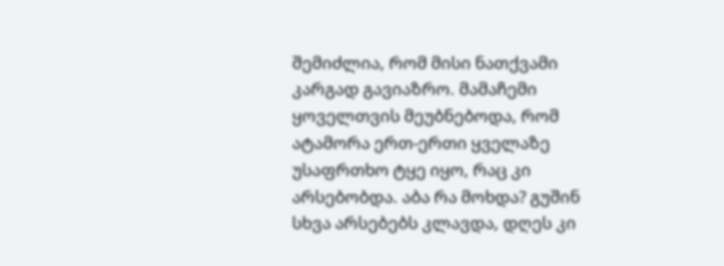შემიძლია, რომ მისი ნათქვამი კარგად გავიაზრო. მამაჩემი ყოველთვის მეუბნებოდა, რომ ატამორა ერთ-ერთი ყველაზე უსაფრთხო ტყე იყო, რაც კი არსებობდა. აბა რა მოხდა? გუშინ სხვა არსებებს კლავდა, დღეს კი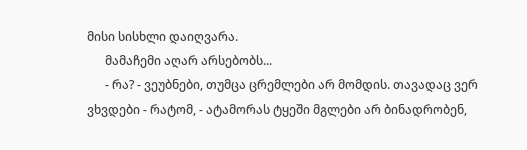მისი სისხლი დაიღვარა.
      მამაჩემი აღარ არსებობს...
      - რა? - ვეუბნები, თუმცა ცრემლები არ მომდის. თავადაც ვერ ვხვდები - რატომ, - ატამორას ტყეში მგლები არ ბინადრობენ,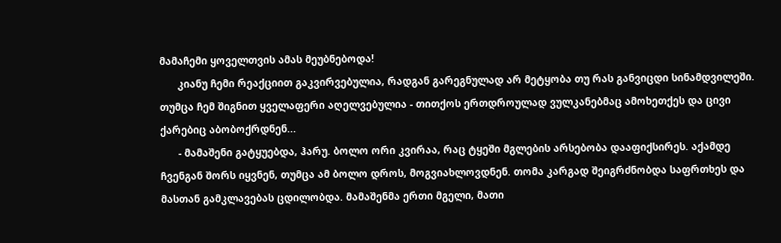მამაჩემი ყოველთვის ამას მეუბნებოდა!
      კიანუ ჩემი რეაქციით გაკვირვებულია, რადგან გარეგნულად არ მეტყობა თუ რას განვიცდი სინამდვილეში. თუმცა ჩემ შიგნით ყველაფერი აღელვებულია - თითქოს ერთდროულად ვულკანებმაც ამოხეთქეს და ცივი ქარებიც აბობოქრდნენ...
      - მამაშენი გატყუებდა, ჰარუ. ბოლო ორი კვირაა, რაც ტყეში მგლების არსებობა დააფიქსირეს. აქამდე ჩვენგან შორს იყვნენ, თუმცა ამ ბოლო დროს, მოგვიახლოვდნენ. თომა კარგად შეიგრძნობდა საფრთხეს და მასთან გამკლავებას ცდილობდა. მამაშენმა ერთი მგელი, მათი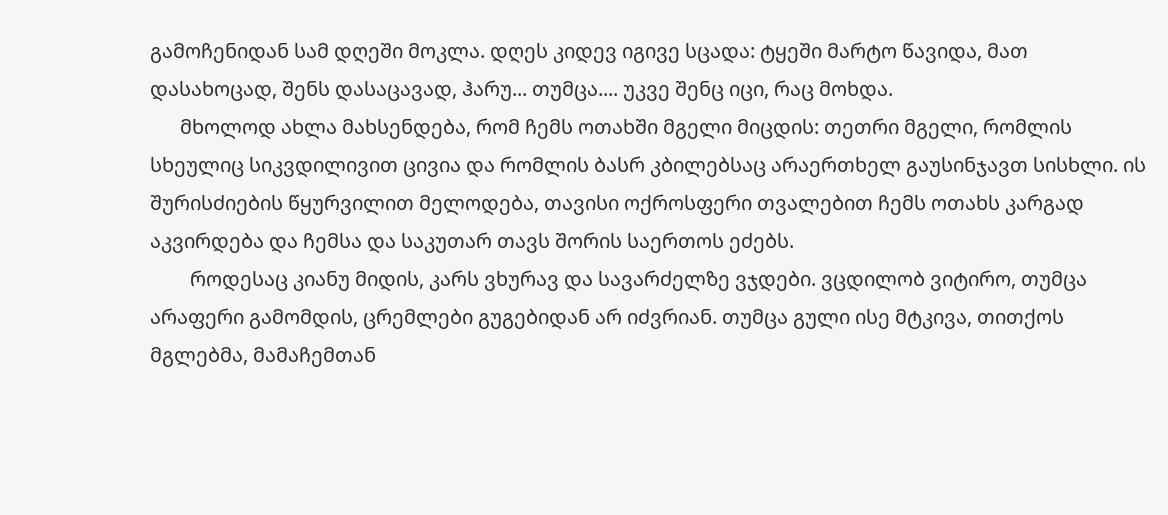გამოჩენიდან სამ დღეში მოკლა. დღეს კიდევ იგივე სცადა: ტყეში მარტო წავიდა, მათ დასახოცად, შენს დასაცავად, ჰარუ... თუმცა.... უკვე შენც იცი, რაც მოხდა.
      მხოლოდ ახლა მახსენდება, რომ ჩემს ოთახში მგელი მიცდის: თეთრი მგელი, რომლის სხეულიც სიკვდილივით ცივია და რომლის ბასრ კბილებსაც არაერთხელ გაუსინჯავთ სისხლი. ის შურისძიების წყურვილით მელოდება, თავისი ოქროსფერი თვალებით ჩემს ოთახს კარგად აკვირდება და ჩემსა და საკუთარ თავს შორის საერთოს ეძებს.
        როდესაც კიანუ მიდის, კარს ვხურავ და სავარძელზე ვჯდები. ვცდილობ ვიტირო, თუმცა არაფერი გამომდის, ცრემლები გუგებიდან არ იძვრიან. თუმცა გული ისე მტკივა, თითქოს მგლებმა, მამაჩემთან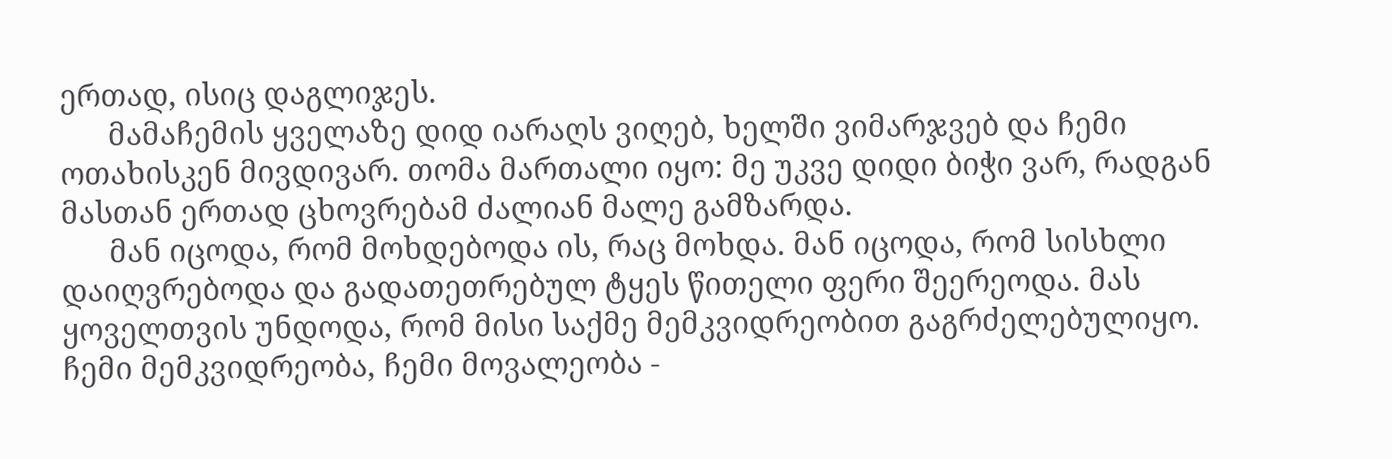ერთად, ისიც დაგლიჯეს.
      მამაჩემის ყველაზე დიდ იარაღს ვიღებ, ხელში ვიმარჯვებ და ჩემი ოთახისკენ მივდივარ. თომა მართალი იყო: მე უკვე დიდი ბიჭი ვარ, რადგან მასთან ერთად ცხოვრებამ ძალიან მალე გამზარდა.
      მან იცოდა, რომ მოხდებოდა ის, რაც მოხდა. მან იცოდა, რომ სისხლი დაიღვრებოდა და გადათეთრებულ ტყეს წითელი ფერი შეერეოდა. მას ყოველთვის უნდოდა, რომ მისი საქმე მემკვიდრეობით გაგრძელებულიყო. ჩემი მემკვიდრეობა, ჩემი მოვალეობა -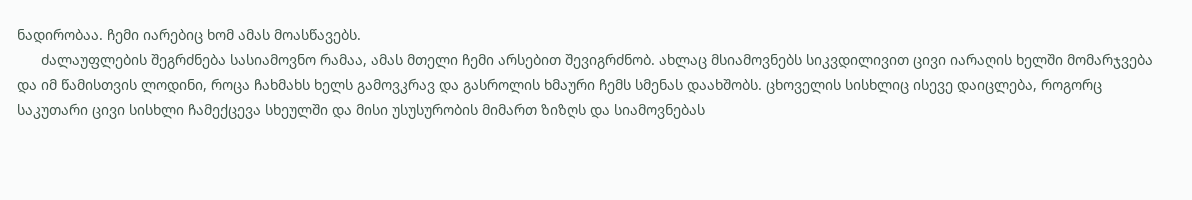ნადირობაა. ჩემი იარებიც ხომ ამას მოასწავებს.
      ძალაუფლების შეგრძნება სასიამოვნო რამაა, ამას მთელი ჩემი არსებით შევიგრძნობ. ახლაც მსიამოვნებს სიკვდილივით ცივი იარაღის ხელში მომარჯვება და იმ წამისთვის ლოდინი, როცა ჩახმახს ხელს გამოვკრავ და გასროლის ხმაური ჩემს სმენას დაახშობს. ცხოველის სისხლიც ისევე დაიცლება, როგორც საკუთარი ცივი სისხლი ჩამექცევა სხეულში და მისი უსუსურობის მიმართ ზიზღს და სიამოვნებას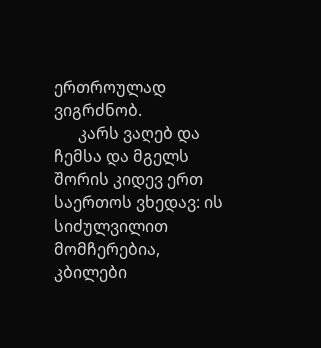ერთროულად ვიგრძნობ.
      კარს ვაღებ და ჩემსა და მგელს შორის კიდევ ერთ საერთოს ვხედავ: ის სიძულვილით მომჩერებია, კბილები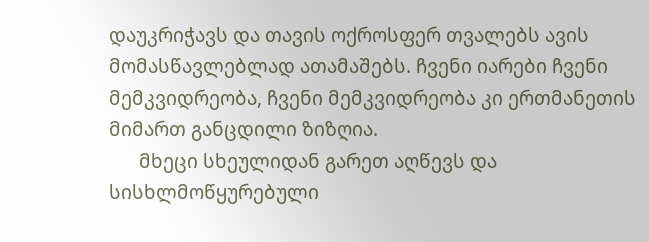დაუკრიჭავს და თავის ოქროსფერ თვალებს ავის მომასწავლებლად ათამაშებს. ჩვენი იარები ჩვენი მემკვიდრეობა, ჩვენი მემკვიდრეობა კი ერთმანეთის მიმართ განცდილი ზიზღია.
      მხეცი სხეულიდან გარეთ აღწევს და სისხლმოწყურებული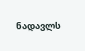ნადავლს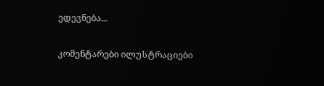ედევნება...

კომენტარები ილუსტრაციები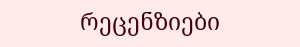რეცენზიები